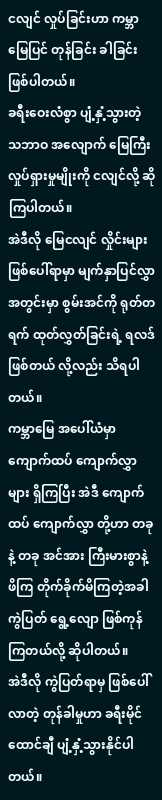ငလျင် လှုပ်ခြင်းဟာ ကမ္ဘာမြေပြင် တုန်ခြင်း ခါခြင်း ဖြစ်ပါတယ်။
ခရီးဝေးလံစွာ ပျံ့နှံ့သွားတဲ့ သဘာဝ အလျောက် မြေကြီး လှုပ်ရှားမှုမျိုးကို ငလျင်လို့ ဆိုကြပါတယ်။
အဲဒီလို မြေငလျင် လှိုင်းများ ဖြစ်ပေါ်ရာမှာ မျက်နှာပြင်လွှာ အတွင်းမှာ စွမ်းအင်ကို ရုတ်တရက် ထုတ်လွှတ်ခြင်းရဲ့ ရလဒ် ဖြစ်တယ် လို့လည်း သိရပါတယ်။
ကမ္ဘာမြေ အပေါ်ယံမှာ ကျောက်ထပ် ကျောက်လွှာများ ရှိကြပြီး အဲဒီ ကျောက်ထပ် ကျောက်လွှာ တို့ဟာ တခုနဲ့ တခု အင်အား ကြီးမားစွာနဲ့ ဖိကြ တိုက်ခိုက်မိကြတဲ့အခါ ကွဲပြတ် ရွေ့လျော ဖြစ်ကုန်ကြတယ်လို့ ဆိုပါတယ်။
အဲဒီလို ကွဲပြတ်ရာမှ ဖြစ်ပေါ်လာတဲ့ တုန်ခါမှုဟာ ခရီးမိုင် ထောင်ချီ ပျံ့နှံ့သွားနိုင်ပါတယ်။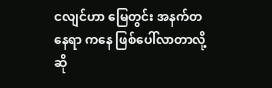ငလျင်ဟာ မြေတွင်း အနက်တနေရာ ကနေ ဖြစ်ပေါ်လာတာလို့ ဆို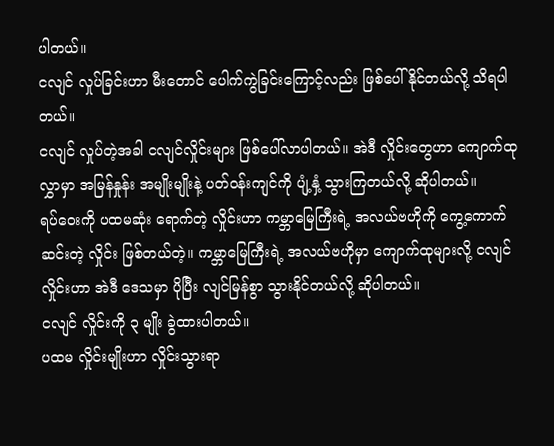ပါတယ်။
ငလျင် လှုပ်ခြင်းဟာ မီးတောင် ပေါက်ကွဲခြင်းကြောင့်လည်း ဖြစ်ပေါ်နိုင်တယ်လို့ သိရပါတယ်။
ငလျင် လှုပ်တဲ့အခါ ငလျင်လှိုင်းများ ဖြစ်ပေါ်လာပါတယ်။ အဲဒီ လှိုင်းတွေဟာ ကျောက်ထုလွှာမှာ အမြန်နှုန်း အမျိုးမျိုးနဲ့ ပတ်ဝန်းကျင်ကို ပျံ့နှံ့ သွားကြတယ်လို့ ဆိုပါတယ်။
ရပ်ဝေးကို ပထမဆုံး ရောက်တဲ့ လှိုင်းဟာ ကမ္ဘာမြေကြီးရဲ့ အလယ်ဗဟိုကို ကွေ့ကောက် ဆင်းတဲ့ လှိုင်း ဖြစ်တယ်တဲ့။ ကမ္ဘာမြေကြီးရဲ့ အလယ်ဗဟိုမှာ ကျောက်ထုများလို့ ငလျင်လှိုင်းဟာ အဲဒီ ဒေသမှာ ပိုပြီး လျင်မြန်စွာ သွားနိုင်တယ်လို့ ဆိုပါတယ်။
ငလျင် လှိုင်းကို ၃ မျိုး ခွဲထားပါတယ်။
ပထမ လှိုင်းမျိုးဟာ လှိုင်းသွားရာ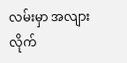လမ်းမှာ အလျားလိုက်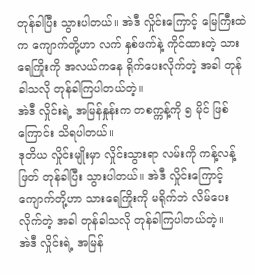တုန်ခါပြီး သွားပါတယ်။ အဲဒီ လှိုင်းကြောင့် မြေကြီးထဲက ကျောက်တို့ဟာ လက် နှစ်ဖက်နဲ့ ကိုင်ထားတဲ့ သားရေကြိုးကို အလယ်ကနေ ရိုက်ပေးလိုက်တဲ့ အခါ တုန်ခါသလို တုန်ခါကြပါတယ်တဲ့။
အဲဒီ လှိုင်းရဲ့ အမြန်နှုန်းက တစက္ကန့်ကို ၅ မိုင် ဖြစ်ကြောင်း သိရပါတယ်။
ဒုတိယ လှိုင်းမျိုးမှာ လှိုင်းသွားရာ လမ်းကို ကန့်လန့်ဖြတ် တုန်ခါပြီး သွားပါတယ်။ အဲဒီ လှိုင်းကြောင့် ကျောက်တို့ဟာ သားရေကြိုးကို မရိုက်ဘဲ လိမ်ပေးလိုက်တဲ့ အခါ တုန်ခါသလို တုန်ခါကြပါတယ်တဲ့။
အဲဒီ လှိုင်းရဲ့ အမြန်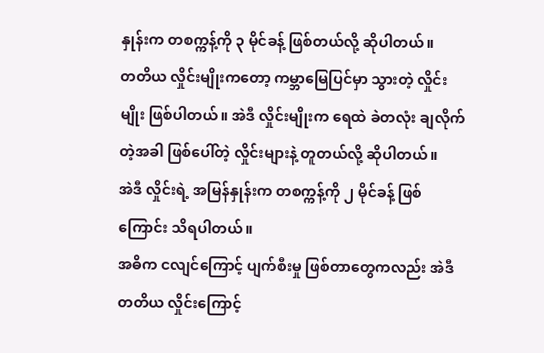နှုန်းက တစက္ကန့်ကို ၃ မိုင်ခန့် ဖြစ်တယ်လို့ ဆိုပါတယ်။
တတိယ လှိုင်းမျိုးကတော့ ကမ္ဘာမြေပြင်မှာ သွားတဲ့ လှိုင်းမျိုး ဖြစ်ပါတယ်။ အဲဒီ လှိုင်းမျိုးက ရေထဲ ခဲတလုံး ချလိုက်တဲ့အခါ ဖြစ်ပေါ်တဲ့ လှိုင်းများနဲ့ တူတယ်လို့ ဆိုပါတယ်။
အဲဒီ လှိုင်းရဲ့ အမြန်နှုန်းက တစက္ကန့်ကို ၂ မိုင်ခန့် ဖြစ်ကြောင်း သိရပါတယ်။
အဓိက ငလျင်ကြောင့် ပျက်စီးမှု ဖြစ်တာတွေကလည်း အဲဒီ တတိယ လှိုင်းကြောင့်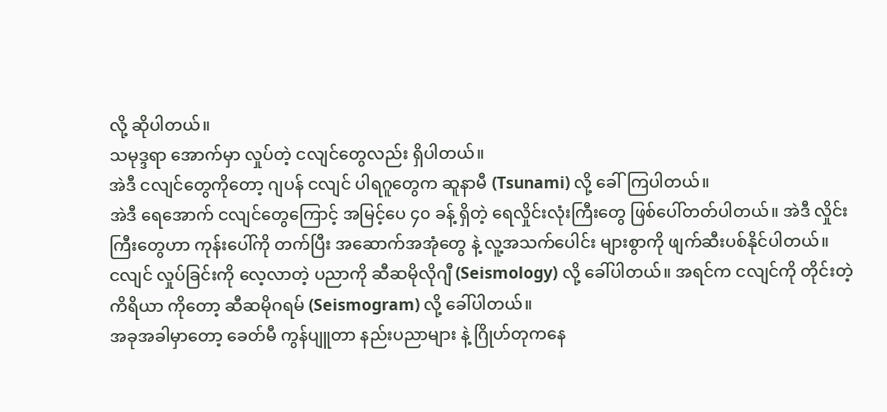လို့ ဆိုပါတယ်။
သမုဒ္ဒရာ အောက်မှာ လှုပ်တဲ့ ငလျင်တွေလည်း ရှိပါတယ်။
အဲဒီ ငလျင်တွေကိုတော့ ဂျပန် ငလျင် ပါရဂူတွေက ဆူနာမီ (Tsunami) လို့ ခေါ်ကြပါတယ်။
အဲဒီ ရေအောက် ငလျင်တွေကြောင့် အမြင့်ပေ ၄၀ ခန့် ရှိတဲ့ ရေလှိုင်းလုံးကြီးတွေ ဖြစ်ပေါ်တတ်ပါတယ်။ အဲဒီ လှိုင်းကြီးတွေဟာ ကုန်းပေါ်ကို တက်ပြီး အဆောက်အအုံတွေ နဲ့ လူ့အသက်ပေါင်း များစွာကို ဖျက်ဆီးပစ်နိုင်ပါတယ်။
ငလျင် လှုပ်ခြင်းကို လေ့လာတဲ့ ပညာကို ဆီဆမိုလိုဂျီ (Seismology) လို့ ခေါ်ပါတယ်။ အရင်က ငလျင်ကို တိုင်းတဲ့ ကိရိယာ ကိုတော့ ဆီဆမိုဂရမ် (Seismogram) လို့ ခေါ်ပါတယ်။
အခုအခါမှာတော့ ခေတ်မီ ကွန်ပျူတာ နည်းပညာများ နဲ့ ဂြိုဟ်တုကနေ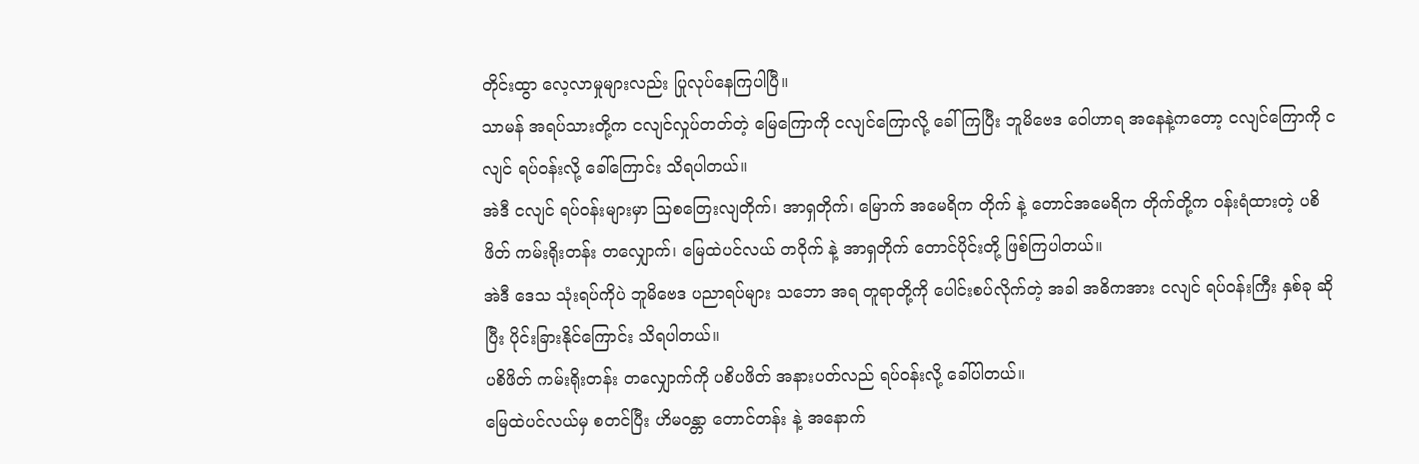တိုင်းထွာ လေ့လာမှုများလည်း ပြုလုပ်နေကြပါပြီ။
သာမန် အရပ်သားတို့က ငလျင်လှုပ်တတ်တဲ့ မြေကြောကို ငလျင်ကြောလို့ ခေါ် ကြပြီး ဘူမိဗေဒ ဝေါဟာရ အနေနဲ့ကတော့ ငလျင်ကြောကို ငလျင် ရပ်ဝန်းလို့ ခေါ်ကြောင်း သိရပါတယ်။
အဲဒီ ငလျင် ရပ်ဝန်းများမှာ ဩစတြေးလျတိုက်၊ အာရှတိုက်၊ မြောက် အမေရိက တိုက် နဲ့ တောင်အမေရိက တိုက်တို့က ဝန်းရံထားတဲ့ ပစိဖိတ် ကမ်းရိုးတန်း တလျှောက်၊ မြေထဲပင်လယ် တဝိုက် နဲ့ အာရှတိုက် တောင်ပိုင်းတို့ ဖြစ်ကြပါတယ်။
အဲဒီ ဒေသ သုံးရပ်ကိုပဲ ဘူမိဗေဒ ပညာရပ်များ သဘော အရ တူရာတို့ကို ပေါင်းစပ်လိုက်တဲ့ အခါ အဓိကအား ငလျင် ရပ်ဝန်းကြီး နှစ်ခု ဆိုပြီး ပိုင်းခြားနိုင်ကြောင်း သိရပါတယ်။
ပစိဖိတ် ကမ်းရိုးတန်း တလျှောက်ကို ပစိပဖိတ် အနားပတ်လည် ရပ်ဝန်းလို့ ခေါ်ပါတယ်။
မြေထဲပင်လယ်မှ စတင်ပြီး ဟိမဝန္တာ တောင်တန်း နဲ့ အနောက်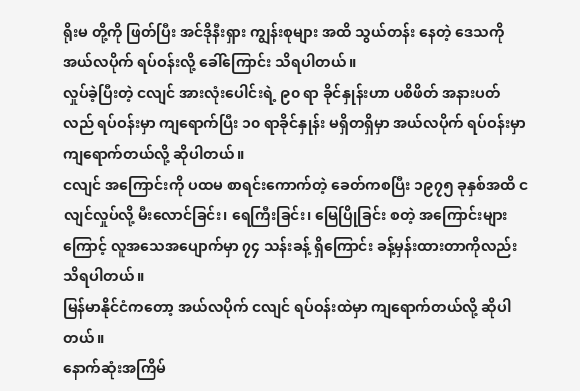ရိုးမ တို့ကို ဖြတ်ပြီး အင်ဒိုနီးရှား ကျွန်းစုများ အထိ သွယ်တန်း နေတဲ့ ဒေသကို အယ်လပိုက် ရပ်ဝန်းလို့ ခေါ်ကြောင်း သိရပါတယ်။
လှုပ်ခဲ့ပြီးတဲ့ ငလျင် အားလုံးပေါင်းရဲ့ ၉၀ ရာ ခိုင်နှုန်းဟာ ပစိဖိတ် အနားပတ်လည် ရပ်ဝန်းမှာ ကျရောက်ပြီး ၁၀ ရာခိုင်နှုန်း မရှိတရှိမှာ အယ်လပိုက် ရပ်ဝန်းမှာ ကျရောက်တယ်လို့ ဆိုပါတယ်။
ငလျင် အကြောင်းကို ပထမ စာရင်းကောက်တဲ့ ခေတ်ကစပြီး ၁၉၇၅ ခုနှစ်အထိ ငလျင်လှုပ်လို့ မီးလောင်ခြင်း၊ ရေကြီးခြင်း၊ မြေပြိုခြင်း စတဲ့ အကြောင်းများကြောင့် လူအသေအပျောက်မှာ ၇၄ သန်းခန့် ရှိကြောင်း ခန့်မှန်းထားတာကိုလည်း သိရပါတယ်။
မြန်မာနိုင်ငံကတော့ အယ်လပိုက် ငလျင် ရပ်ဝန်းထဲမှာ ကျရောက်တယ်လို့ ဆိုပါတယ်။
နောက်ဆုံးအကြိမ်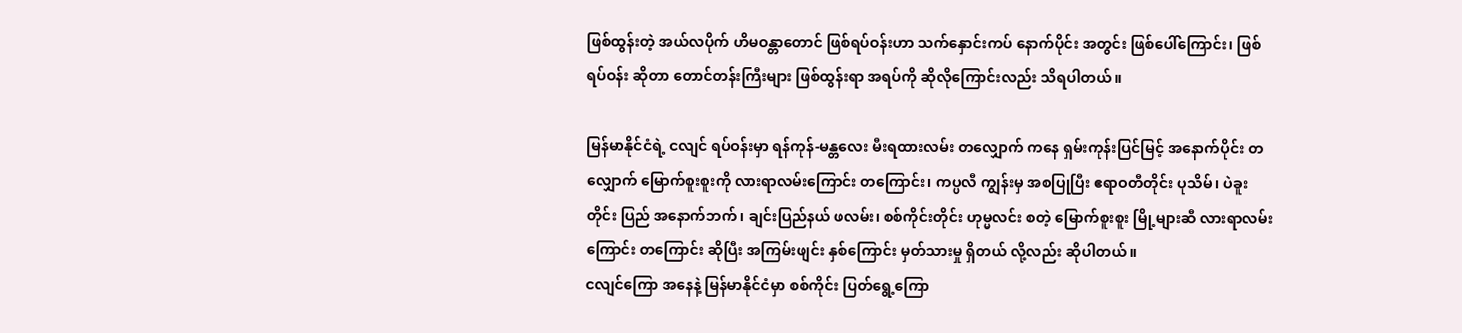ဖြစ်ထွန်းတဲ့ အယ်လပိုက် ဟိမဝန္တာတောင် ဖြစ်ရပ်ဝန်းဟာ သက်နှောင်းကပ် နောက်ပိုင်း အတွင်း ဖြစ်ပေါ်ကြောင်း၊ ဖြစ်ရပ်ဝန်း ဆိုတာ တောင်တန်းကြီးများ ဖြစ်ထွန်းရာ အရပ်ကို ဆိုလိုကြောင်းလည်း သိရပါတယ်။

မြန်မာနိုင်ငံရဲ့ ငလျင် ရပ်ဝန်းမှာ ရန်ကုန်-မန္တလေး မီးရထားလမ်း တလျှောက် ကနေ ရှမ်းကုန်းပြင်မြင့် အနောက်ပိုင်း တလျှောက် မြောက်စူးစူးကို လားရာလမ်းကြောင်း တကြောင်း၊ ကပ္ပလီ ကျွန်းမှ အစပြုပြီး ဧရာဝတီတိုင်း ပုသိမ်၊ ပဲခူးတိုင်း ပြည် အနောက်ဘက်၊ ချင်းပြည်နယ် ဖလမ်း၊ စစ်ကိုင်းတိုင်း ဟုမ္မလင်း စတဲ့ မြောက်စူးစူး မြို့များဆီ လားရာလမ်းကြောင်း တကြောင်း ဆိုပြီး အကြမ်းဖျင်း နှစ်ကြောင်း မှတ်သားမှု ရှိတယ် လို့လည်း ဆိုပါတယ်။
ငလျင်ကြော အနေနဲ့ မြန်မာနိုင်ငံမှာ စစ်ကိုင်း ပြတ်ရွေ့ကြော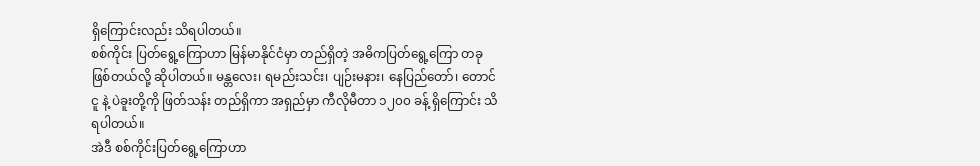ရှိကြောင်းလည်း သိရပါတယ်။
စစ်ကိုင်း ပြတ်ရွေ့ကြောဟာ မြန်မာနိုင်ငံမှာ တည်ရှိတဲ့ အဓိကပြတ်ရွေ့ကြော တခု ဖြစ်တယ်လို့ ဆိုပါတယ်။ မန္တလေး၊ ရမည်းသင်း၊ ပျဉ်းမနား၊ နေပြည်တော်၊ တောင်ငူ နဲ့ ပဲခူးတို့ကို ဖြတ်သန်း တည်ရှိကာ အရှည်မှာ ကီလိုမီတာ ၁၂၀၀ ခန့် ရှိကြောင်း သိရပါတယ်။
အဲဒီ စစ်ကိုင်းပြတ်ရွေ့ကြောဟာ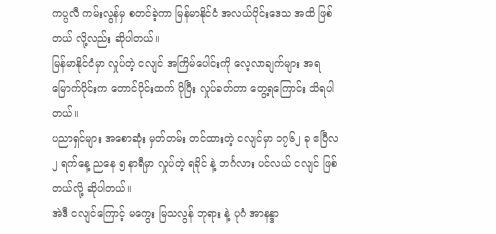ကပ္ပလီ ကမ်းလွန်မှ စတင်ခဲ့ကာ မြန်မာနိုင်ငံ အလယ်ပိုင်းဒေသ အထိ ဖြစ်တယ် လို့လည်း ဆိုပါတယ်။
မြန်မာနိုင်ငံမှာ လှုပ်တဲ့ ငလျင် အကြိမ်ပေါင်းကို လေ့လာချက်များ အရ မြောက်ပိုင်းက တောင်ပိုင်းထက် ပိုပြီး လှုပ်ခတ်တာ တွေ့ရကြောင်း သိရပါတယ်။
ပညာရှင်များ အစောဆုံး မှတ်တမ်း တင်ထားတဲ့ ငလျင်မှာ ၁၇၆၂ ခု ဧပြီလ ၂ ရက်နေ့ ညနေ ၅ နာရီမှာ လှုပ်တဲ့ ရခိုင် နဲ့ ဘင်္ဂလား ပင်လယ် ငလျင် ဖြစ်တယ်လို့ ဆိုပါတယ်။
အဲဒီ ငလျင်ကြောင့် မကွေး မြသလွန် ဘုရား နဲ့ ပုဂံ အာနန္ဒာ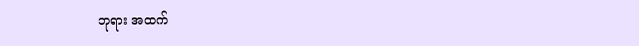ဘုရား အထက်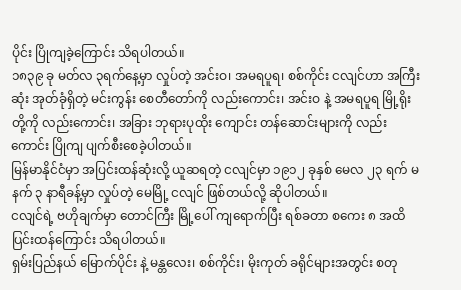ပိုင်း ပြိုကျခဲ့ကြောင်း သိရပါတယ်။
၁၈၃၉ ခု မတ်လ ၃ရက်နေ့မှာ လှုပ်တဲ့ အင်းဝ၊ အမရပူရ၊ စစ်ကိုင်း ငလျင်ဟာ အကြီးဆုံး အုတ်ခုံရှိတဲ့ မင်းကွန်း စေတီတော်ကို လည်းကောင်း၊ အင်းဝ နဲ့ အမရပူရ မြို့ရိုးတို့ကို လည်းကောင်း၊ အခြား ဘုရားပုထိုး ကျောင်း တန်ဆောင်းများကို လည်းကောင်း ပြိုကျ ပျက်စီးစေခဲ့ပါတယ်။
မြန်မာနိုင်ငံမှာ အပြင်းထန်ဆုံးလို့ ယူဆရတဲ့ ငလျင်မှာ ၁၉၁၂ ခုနှစ် မေလ ၂၃ ရက် မနက် ၃ နာရီခန့်မှာ လှုပ်တဲ့ မေမြို့ ငလျင် ဖြစ်တယ်လို့ ဆိုပါတယ်။
ငလျင်ရဲ့ ဗဟိုချက်မှာ တောင်ကြီး မြို့ပေါ် ကျရောက်ပြီး ရစ်ခတာ စကေး ၈ အထိ ပြင်းထန်ကြောင်း သိရပါတယ်။
ရှမ်းပြည်နယ် မြောက်ပိုင်း နဲ့ မန္တလေး၊ စစ်ကိုင်း၊ မိုးကုတ် ခရိုင်များအတွင်း စတု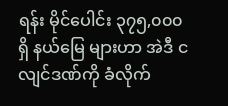ရန်း မိုင်ပေါင်း ၃၇၅,၀၀၀ ရှိ နယ်မြေ များဟာ အဲဒီ ငလျင်ဒဏ်ကို ခံလိုက်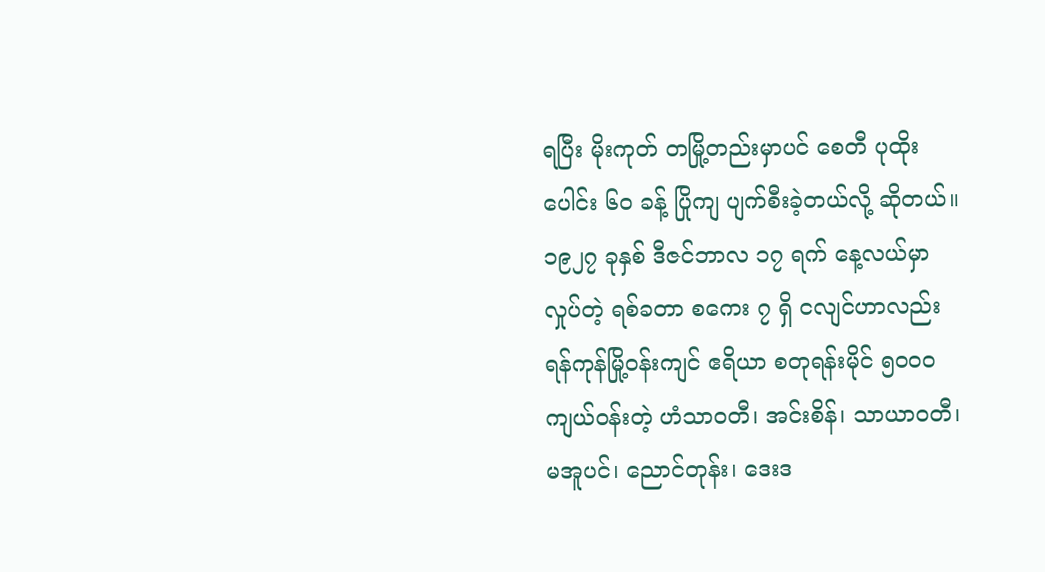ရပြီး မိုးကုတ် တမြို့တည်းမှာပင် စေတီ ပုထိုးပေါင်း ၆၀ ခန့် ပြိုကျ ပျက်စီးခဲ့တယ်လို့ ဆိုတယ်။
၁၉၂၇ ခုနှစ် ဒီဇင်ဘာလ ၁၇ ရက် နေ့လယ်မှာ လှုပ်တဲ့ ရစ်ခတာ စကေး ၇ ရှိ ငလျင်ဟာလည်း ရန်ကုန်မြို့ဝန်းကျင် ဧရိယာ စတုရန်းမိုင် ၅၀၀၀ ကျယ်ဝန်းတဲ့ ဟံသာဝတီ၊ အင်းစိန်၊ သာယာဝတီ၊ မအူပင်၊ ညောင်တုန်း၊ ဒေးဒ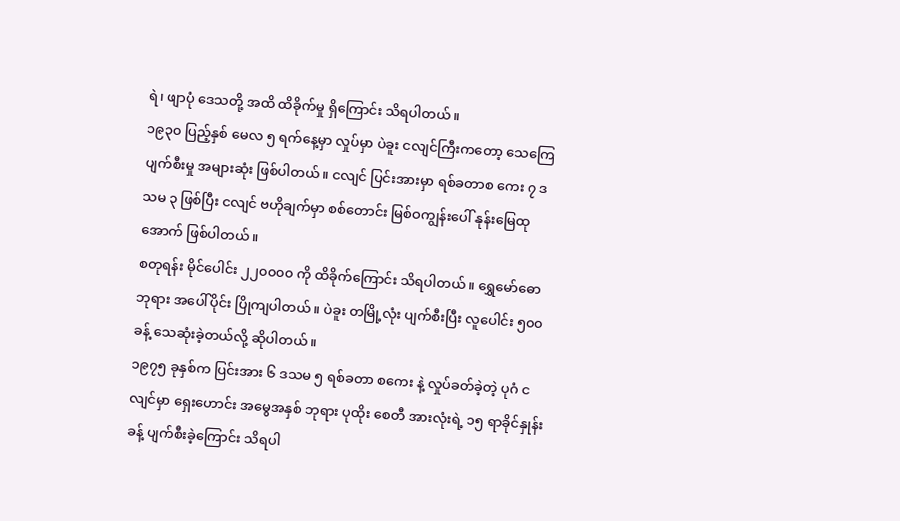ရဲ၊ ဖျာပုံ ဒေသတို့ အထိ ထိခိုက်မှု ရှိကြောင်း သိရပါတယ်။
၁၉၃၀ ပြည့်နှစ် မေလ ၅ ရက်နေ့မှာ လှုပ်မှာ ပဲခူး ငလျင်ကြီးကတော့ သေကြေ ပျက်စီးမှု အများဆုံး ဖြစ်ပါတယ်။ ငလျင် ပြင်းအားမှာ ရစ်ခတာစ ကေး ၇ ဒသမ ၃ ဖြစ်ပြီး ငလျင် ဗဟိုချက်မှာ စစ်တောင်း မြစ်ဝကျွန်းပေါ် နုန်းမြေထုအောက် ဖြစ်ပါတယ်။
စတုရန်း မိုင်ပေါင်း ၂၂၀၀၀၀ ကို ထိခိုက်ကြောင်း သိရပါတယ်။ ရွှေမော်ဓော ဘုရား အပေါ်ပိုင်း ပြိုကျပါတယ်။ ပဲခူး တမြို့လုံး ပျက်စီးပြီး လူပေါင်း ၅၀၀ ခန့် သေဆုံးခဲ့တယ်လို့ ဆိုပါတယ်။
၁၉၇၅ ခုနှစ်က ပြင်းအား ၆ ဒသမ ၅ ရစ်ခတာ စကေး နဲ့ လှုပ်ခတ်ခဲ့တဲ့ ပုဂံ ငလျင်မှာ ရှေးဟောင်း အမွေအနှစ် ဘုရား ပုထိုး စေတီ အားလုံးရဲ့ ၁၅ ရာခိုင်နှုန်းခန့် ပျက်စီးခဲ့ကြောင်း သိရပါ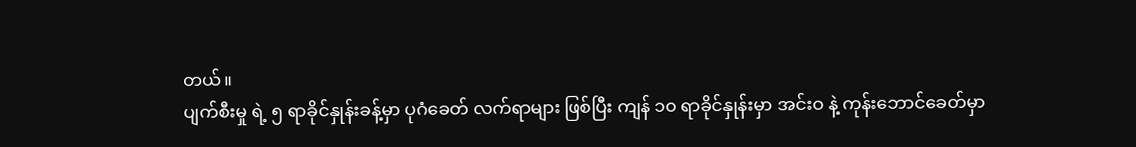တယ်။
ပျက်စီးမှု ရဲ့ ၅ ရာခိုင်နှုန်းခန့်မှာ ပုဂံခေတ် လက်ရာများ ဖြစ်ပြီး ကျန် ၁၀ ရာခိုင်နှုန်းမှာ အင်းဝ နဲ့ ကုန်းဘောင်ခေတ်မှာ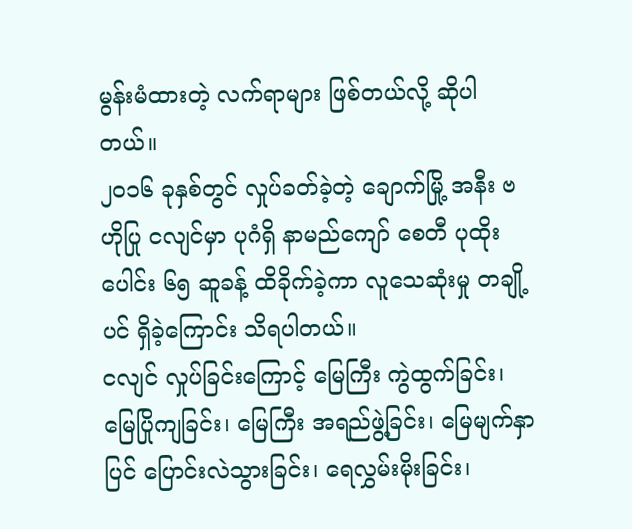မွန်းမံထားတဲ့ လက်ရာများ ဖြစ်တယ်လို့ ဆိုပါတယ်။
၂၀၁၆ ခုနှစ်တွင် လှုပ်ခတ်ခဲ့တဲ့ ချောက်မြို့ အနီး ဗဟိုပြု ငလျင်မှာ ပုဂံရှိ နာမည်ကျော် စေတီ ပုထိုးပေါင်း ၆၅ ဆူခန့် ထိခိုက်ခဲ့ကာ လူသေဆုံးမှု တချို့ပင် ရှိခဲ့ကြောင်း သိရပါတယ်။
ငလျင် လှုပ်ခြင်းကြောင့် မြေကြီး ကွဲထွက်ခြင်း၊ မြေပြိုကျခြင်း၊ မြေကြီး အရည်ဖွဲ့ခြင်း၊ မြေမျက်နှာပြင် ပြောင်းလဲသွားခြင်း၊ ရေလွှမ်းမိုးခြင်း၊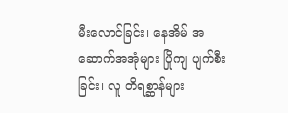မီးလောင်ခြင်း၊ နေအိမ် အဆောက်အအုံများ ပြိုကျ ပျက်စီးခြင်း၊ လူ တိရစ္ဆာန်များ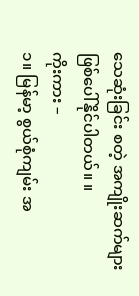သေဆုံးခြင်း စတဲ့ အကျိုးဆက်များ ဖြစ်ပေါ်နိုင်ပါတယ်။ ။
ကိုးကား –
၁။ မြန်မာ့ စွယ်စုံကျမ်း အ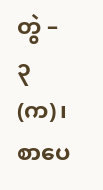တွဲ – ၃ (က)၊ စာပေ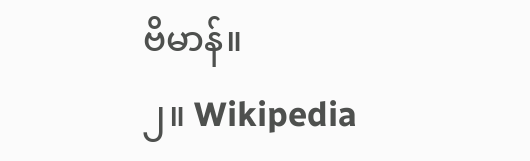ဗိမာန်။
၂။ Wikipedia